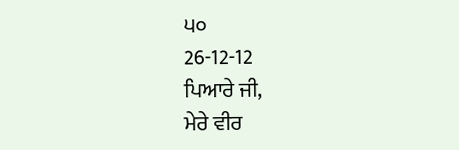੫੦
26-12-12
ਪਿਆਰੇ ਜੀ,
ਮੇਰੇ ਵੀਰ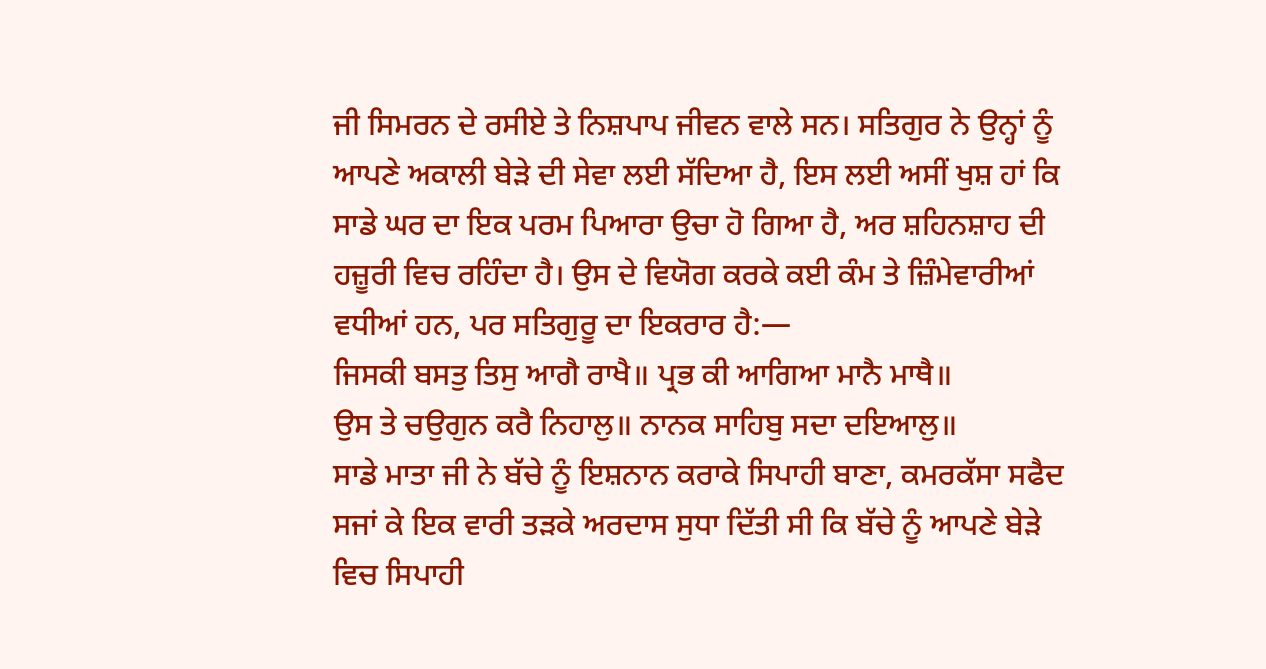ਜੀ ਸਿਮਰਨ ਦੇ ਰਸੀਏ ਤੇ ਨਿਸ਼ਪਾਪ ਜੀਵਨ ਵਾਲੇ ਸਨ। ਸਤਿਗੁਰ ਨੇ ਉਨ੍ਹਾਂ ਨੂੰ ਆਪਣੇ ਅਕਾਲੀ ਬੇੜੇ ਦੀ ਸੇਵਾ ਲਈ ਸੱਦਿਆ ਹੈ, ਇਸ ਲਈ ਅਸੀਂ ਖੁਸ਼ ਹਾਂ ਕਿ ਸਾਡੇ ਘਰ ਦਾ ਇਕ ਪਰਮ ਪਿਆਰਾ ਉਚਾ ਹੋ ਗਿਆ ਹੈ, ਅਰ ਸ਼ਹਿਨਸ਼ਾਹ ਦੀ ਹਜ਼ੂਰੀ ਵਿਚ ਰਹਿੰਦਾ ਹੈ। ਉਸ ਦੇ ਵਿਯੋਗ ਕਰਕੇ ਕਈ ਕੰਮ ਤੇ ਜ਼ਿੰਮੇਵਾਰੀਆਂ ਵਧੀਆਂ ਹਨ, ਪਰ ਸਤਿਗੁਰੂ ਦਾ ਇਕਰਾਰ ਹੈ:—
ਜਿਸਕੀ ਬਸਤੁ ਤਿਸੁ ਆਗੈ ਰਾਖੈ॥ ਪ੍ਰਭ ਕੀ ਆਗਿਆ ਮਾਨੈ ਮਾਥੈ॥
ਉਸ ਤੇ ਚਉਗੁਨ ਕਰੈ ਨਿਹਾਲੁ॥ ਨਾਨਕ ਸਾਹਿਬੁ ਸਦਾ ਦਇਆਲੁ॥
ਸਾਡੇ ਮਾਤਾ ਜੀ ਨੇ ਬੱਚੇ ਨੂੰ ਇਸ਼ਨਾਨ ਕਰਾਕੇ ਸਿਪਾਹੀ ਬਾਣਾ, ਕਮਰਕੱਸਾ ਸਫੈਦ ਸਜਾਂ ਕੇ ਇਕ ਵਾਰੀ ਤੜਕੇ ਅਰਦਾਸ ਸੁਧਾ ਦਿੱਤੀ ਸੀ ਕਿ ਬੱਚੇ ਨੂੰ ਆਪਣੇ ਬੇੜੇ ਵਿਚ ਸਿਪਾਹੀ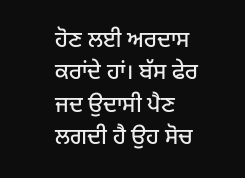ਹੋਣ ਲਈ ਅਰਦਾਸ ਕਰਾਂਦੇ ਹਾਂ। ਬੱਸ ਫੇਰ ਜਦ ਉਦਾਸੀ ਪੈਣ ਲਗਦੀ ਹੈ ਉਹ ਸੋਚ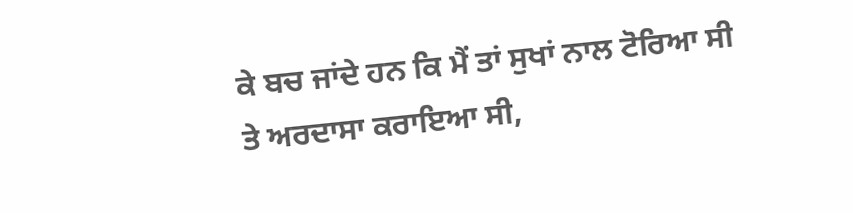ਕੇ ਬਚ ਜਾਂਦੇ ਹਨ ਕਿ ਮੈਂ ਤਾਂ ਸੁਖਾਂ ਨਾਲ ਟੋਰਿਆ ਸੀ ਤੇ ਅਰਦਾਸਾ ਕਰਾਇਆ ਸੀ,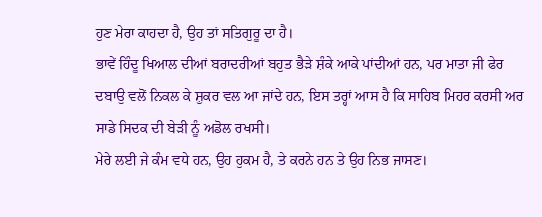ਹੁਣ ਮੇਰਾ ਕਾਹਦਾ ਹੈ, ਉਹ ਤਾਂ ਸਤਿਗੁਰੂ ਦਾ ਹੈ।
ਭਾਵੇਂ ਹਿੰਦੂ ਖਿਆਲ ਦੀਆਂ ਬਰਾਦਰੀਆਂ ਬਹੁਤ ਭੈੜੇ ਸ਼ੰਕੇ ਆਕੇ ਪਾਂਦੀਆਂ ਹਨ, ਪਰ ਮਾਤਾ ਜੀ ਫੇਰ ਦਬਾਉ ਵਲੋਂ ਨਿਕਲ ਕੇ ਸ਼ੁਕਰ ਵਲ ਆ ਜਾਂਦੇ ਹਨ, ਇਸ ਤਰ੍ਹਾਂ ਆਸ ਹੈ ਕਿ ਸਾਹਿਬ ਮਿਹਰ ਕਰਸੀ ਅਰ ਸਾਡੇ ਸਿਦਕ ਦੀ ਬੇੜੀ ਨੂੰ ਅਡੋਲ ਰਖਸੀ।
ਮੇਰੇ ਲਈ ਜੇ ਕੰਮ ਵਧੇ ਹਨ, ਉਹ ਹੁਕਮ ਹੈ, ਤੇ ਕਰਨੇ ਹਨ ਤੇ ਉਹ ਨਿਭ ਜਾਸਣ।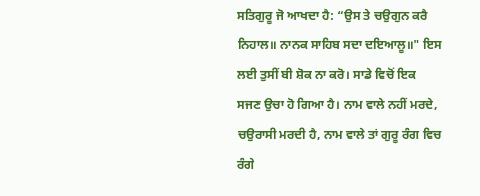ਸਤਿਗੁਰੂ ਜੋ ਆਖਦਾ ਹੈ: “ਉਸ ਤੇ ਚਉਗੁਨ ਕਰੈ ਨਿਹਾਲ॥ ਨਾਨਕ ਸਾਹਿਬ ਸਦਾ ਦਇਆਲੂ॥" ਇਸ ਲਈ ਤੁਸੀਂ ਬੀ ਸ਼ੋਕ ਨਾ ਕਰੋ। ਸਾਡੇ ਵਿਚੋਂ ਇਕ ਸਜਣ ਉਚਾ ਹੋ ਗਿਆ ਹੈ। ਨਾਮ ਵਾਲੇ ਨਹੀਂ ਮਰਦੇ, ਚਉਰਾਸੀ ਮਰਦੀ ਹੈ, ਨਾਮ ਵਾਲੇ ਤਾਂ ਗੁਰੂ ਰੰਗ ਵਿਚ ਰੰਗੇ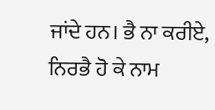ਜਾਂਦੇ ਹਨ। ਭੈ ਨਾ ਕਰੀਏ, ਨਿਰਭੈ ਹੋ ਕੇ ਨਾਮ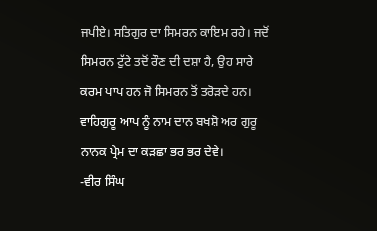ਜਪੀਏ। ਸਤਿਗੁਰ ਦਾ ਸਿਮਰਨ ਕਾਇਮ ਰਹੇ। ਜਦੋਂ ਸਿਮਰਨ ਟੁੱਟੇ ਤਦੋਂ ਰੌਣ ਦੀ ਦਸ਼ਾ ਹੈ, ਉਹ ਸਾਰੇ ਕਰਮ ਪਾਪ ਹਨ ਜੋ ਸਿਮਰਨ ਤੋਂ ਤਰੋੜਦੇ ਹਨ। ਵਾਹਿਗੁਰੂ ਆਪ ਨੂੰ ਨਾਮ ਦਾਨ ਬਖਸ਼ੋ ਅਰ ਗੁਰੂ ਨਾਨਕ ਪ੍ਰੇਮ ਦਾ ਕੜਛਾ ਭਰ ਭਰ ਦੇਵੇ।
-ਵੀਰ ਸਿੰਘ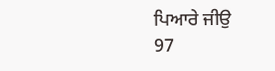ਪਿਆਰੇ ਜੀਉ
97